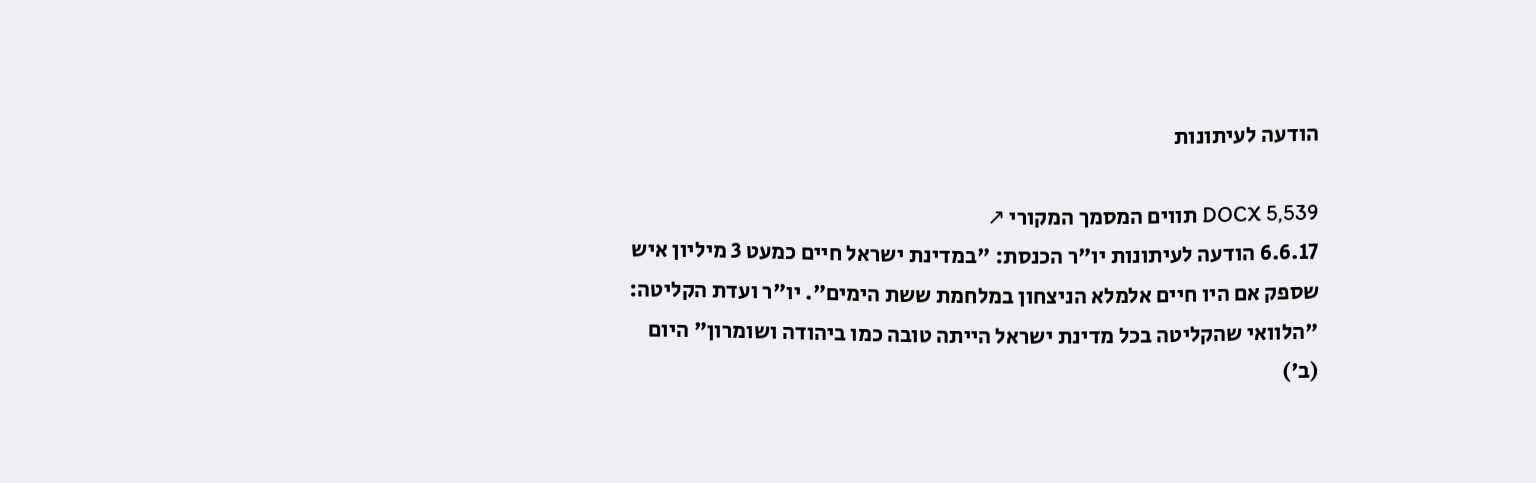הודעה לעיתונות

DOCX 5,539 תווים המסמך המקורי ↗
6.6.17 הודעה לעיתונות יו"ר הכנסת: "במדינת ישראל חיים כמעט 3 מיליון איש שספק אם היו חיים אלמלא הניצחון במלחמת ששת הימים". יו"ר ועדת הקליטה: "הלוואי שהקליטה בכל מדינת ישראל הייתה טובה כמו ביהודה ושומרון" היום (ב')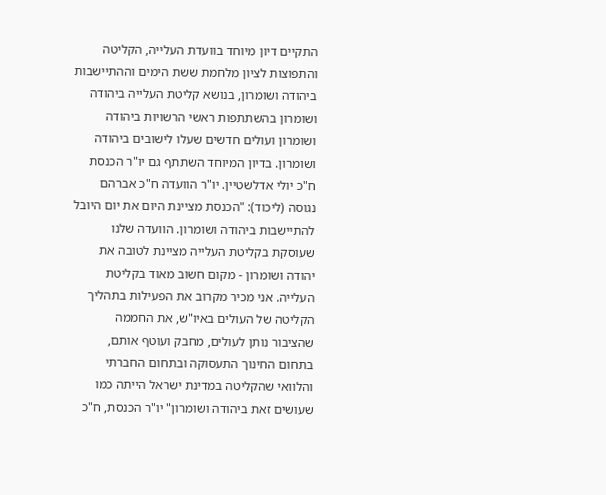התקיים דיון מיוחד בוועדת העלייה, הקליטה והתפוצות לציון מלחמת ששת הימים וההתיישבות ביהודה ושומרון, בנושא קליטת העלייה ביהודה ושומרון בהשתתפות ראשי הרשויות ביהודה ושומרון ועולים חדשים שעלו לישובים ביהודה ושומרון. בדיון המיוחד השתתף גם יו"ר הכנסת ח"כ יולי אדלשטיין. יו"ר הוועדה ח"כ אברהם נגוסה (ליכוד): "הכנסת מציינת היום את יום היובל להתיישבות ביהודה ושומרון. הוועדה שלנו שעוסקת בקליטת העלייה מציינת לטובה את יהודה ושומרון - מקום חשוב מאוד בקליטת העלייה. אני מכיר מקרוב את הפעילות בתהליך הקליטה של העולים באיו"ש, את החממה שהציבור נותן לעולים, מחבק ועוטף אותם, בתחום החינוך התעסוקה ובתחום החברתי והלוואי שהקליטה במדינת ישראל הייתה כמו שעושים זאת ביהודה ושומרון" יו"ר הכנסת, ח"כ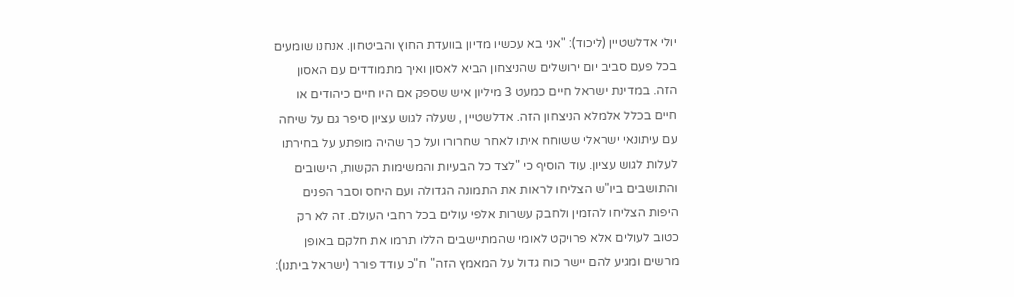יולי אדלשטיין (ליכוד): "אני בא עכשיו מדיון בוועדת החוץ והביטחון. אנחנו שומעים בכל פעם סביב יום ירושלים שהניצחון הביא לאסון ואיך מתמודדים עם האסון הזה. במדינת ישראל חיים כמעט 3 מיליון איש שספק אם היו חיים כיהודים או חיים בכלל אלמלא הניצחון הזה. אדלשטיין , שעלה לגוש עציון סיפר גם על שיחה עם עיתונאי ישראלי ששוחח איתו לאחר שחרורו ועל כך שהיה מופתע על בחירתו לעלות לגוש עציון. עוד הוסיף כי "לצד כל הבעיות והמשימות הקשות, הישובים והתושבים ביו"ש הצליחו לראות את התמונה הגדולה ועם היחס וסבר הפנים היפות הצליחו להזמין ולחבק עשרות אלפי עולים בכל רחבי העולם. זה לא רק כטוב לעולים אלא פרויקט לאומי שהמתיישבים הללו תרמו את חלקם באופן מרשים ומגיע להם יישר כוח גדול על המאמץ הזה" ח"כ עודד פורר (ישראל ביתנו):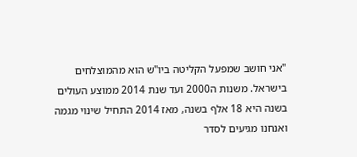"אני חושב שמפעל הקליטה ביו"ש הוא מהמוצלחים בישראל. משנות ה2000 ועד שנת 2014 ממוצע העולים בשנה היא 18 אלף בשנה, מאז 2014 התחיל שינוי מגמה ואנחנו מגיעים לסדר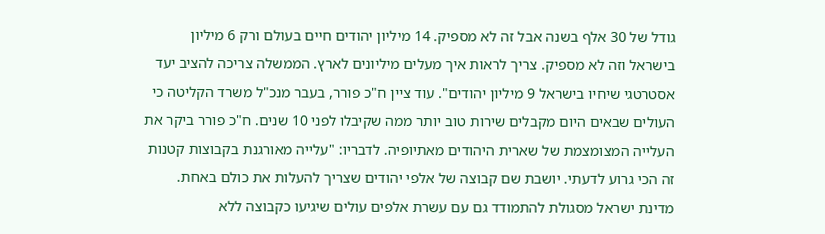גודל של 30 אלף בשנה אבל זה לא מספיק. 14 מיליון יהודים חיים בעולם ורק 6 מיליון בישראל וזה לא מספיק. צריך לראות איך מעלים מיליונים לארץ. הממשלה צריכה להציב יעד אסטרטגי שיחיו בישראל 9 מיליון יהודים". עוד ציין ח"כ פורר, בעבר מנכ"ל משרד הקליטה כי העולים שבאים היום מקבלים שירות טוב יותר ממה שקיבלו לפני 10 שנים. ח"כ פורר ביקר את העלייה המצומצמת של שארית היהודים מאתיופיה. לדבריו: "עלייה מאורגנת בקבוצות קטנות זה הכי גרוע לדעתי. יושבת שם קבוצה של אלפי יהודים שצריך להעלות את כולם באחת. מדינת ישראל מסגולת להתמודד גם עם עשרת אלפים עולים שיגיעו כקבוצה ללא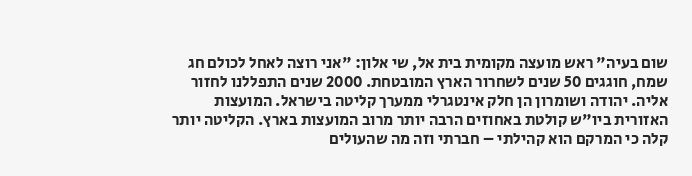שום בעיה" ראש מועצה מקומית בית אל, שי אלון: "אני רוצה לאחל לכולם חג שמח, חוגגים 50 שנים לשחרור הארץ המובטחת. 2000 שנים התפללנו לחזור אליה. יהודה ושומרון הן חלק אינטגרלי ממערך קליטה בישראל. המועצות האזורית ביו"ש קולטת באחוזים הרבה יותר מרוב המועצות בארץ. הקליטה יותר קלה כי המרקם הוא קהילתי – חברתי וזה מה שהעולים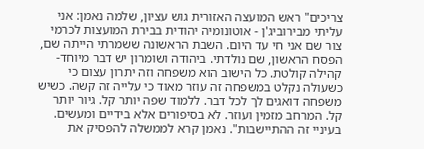צריכים" ראש המועצה האזורית גוש עציון, שלמה נאמן: אני עליתי מבירוביג'ן - אוטונומיה יהודית בבירת המועצות לכרמי צור שם אני חי עד היום. השבת הראשונה ששמרתי הייתה שם, הפסח הראשון, שם נולדתי. ביהודה ושומרון יש דבר מיוחד- קהילה קולטת. כל הישוב הוא משפחה וזה יתרון עצום כי כשעולה נקלט במשפחה זה עוזר מאוד כי עלייה זה קשה. כשיש משפחה דואגים לך לכל דבר. ללמוד שפה יותר קל. גיור יותר קל. המרחב מזמין ועוזר. לא בסיפורים אלא בידיים ומעשים. בעיניי זה ההתיישבות". נאמן קרא לממשלה להפסיק את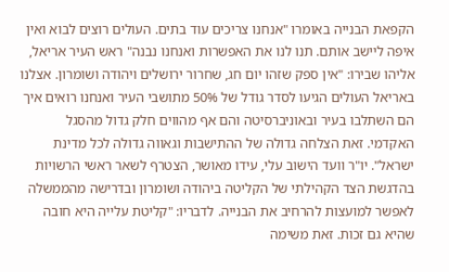הקפאת הבנייה באומרו "אנחנו צריכים עוד בתים. העולים רוצים לבוא ואין איפה ליישב אותם. תנו לנו את האפשרות ואנחנו נבנה" ראש העיר אריאל, אליהו שבירו: "אין ספק שזהו יום חג, שחרור ירושלים ויהודה ושומרון. אצלנו באריאל העולים הגיעו לסדר גודל של 50% מתושבי העיר ואנחנו רואים איך הם השתלבו בעיר ובאוניברסיטה והם אף מהווים חלק גדול מהסגל האקדמי. זאת הצלחה גדולה של ההתישבות וגאווה גדולה לכל מדינת ישראל". יו"ר וועד הישוב עלי, עידו מאושר, הצטרף לשאר ראשי הרשויות בהדגשת הצד הקהילתי של הקליטה ביהודה ושומרון ובדרישה מהממשלה לאפשר למועצות להרחיב את הבנייה. לדבריו: "קליטת עלייה היא חובה שהיא גם זכות. זאת משימה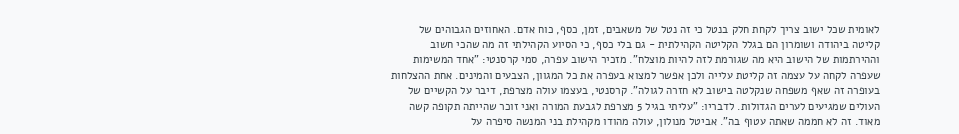לאומית שכל ישוב צריך לקחת חלק בנטל כי זה נטל של משאבים, זמן, כסף, כוח אדם. האחוזים הגבוהים של קליטה ביהודה ושומרון הם בגלל הקליטה הקהילתית - גם בלי כסף, כי הסיוע הקהילתי זה מה שהכי חשוב וההירתמות של הישוב היא מה שגורמת לזה להיות מוצלח". מזכיר הישוב עפרה, סמי קרסנטי: "אחד המשימות שעפרה לקחה על עצמה זה קליטת עלייה ולכן אפשר למצוא בעפרה את כל המגוון, הצבעים והמינים. אחת ההצלחות בעופרה זה שאף משפחה שנקלטה בישוב לא חזרה לגולה". קרסנטי, בעצמו עולה מצרפת, דיבר על הקשיים של העולים שמגיעים לערים הגדולות. לדבריו: "עליתי בגיל 5 מצרפת לגבעת המורה ואני זוכר שהייתה תקופה קשה מאוד. זה לא חממה שאתה עטוף בה". אביטל מנולון, עולה מהודו מקהילת בני המנשה סיפרה על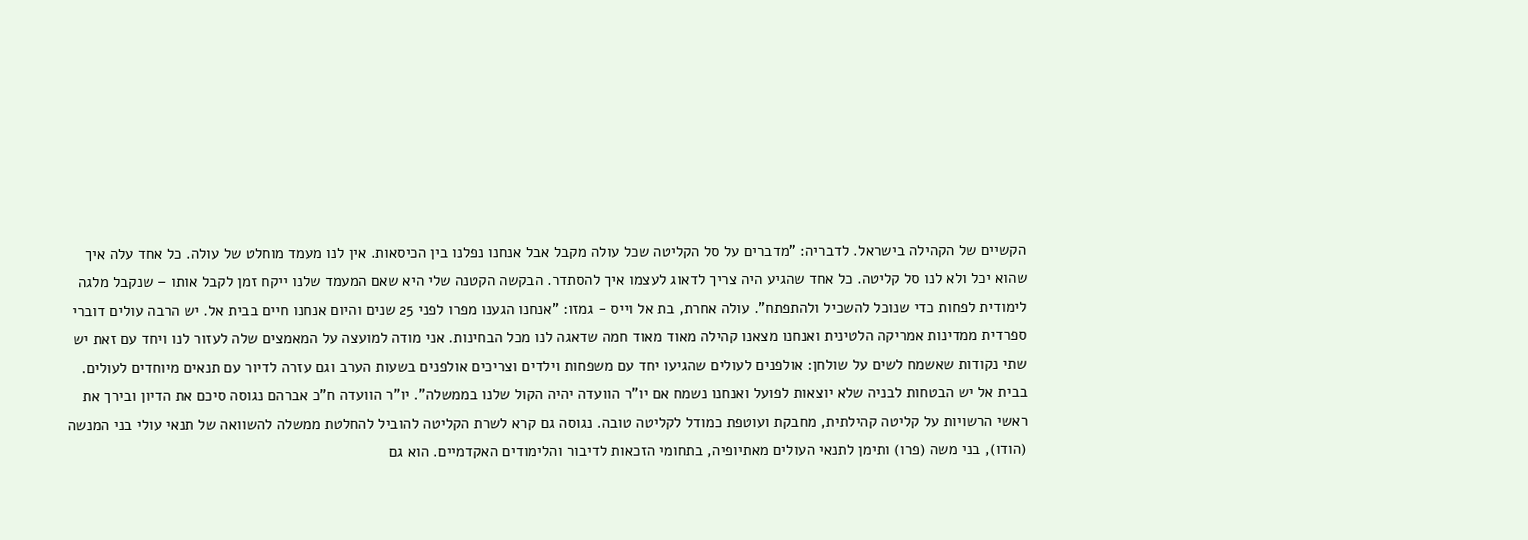הקשיים של הקהילה בישראל. לדבריה: "מדברים על סל הקליטה שכל עולה מקבל אבל אנחנו נפלנו בין הכיסאות. אין לנו מעמד מוחלט של עולה. כל אחד עלה איך שהוא יכל ולא לנו סל קליטה. כל אחד שהגיע היה צריך לדאוג לעצמו איך להסתדר. הבקשה הקטנה שלי היא שאם המעמד שלנו ייקח זמן לקבל אותו – שנקבל מלגה לימודית לפחות כדי שנוכל להשכיל ולהתפתח". עולה אחרת, בת אל וייס - גמזו: "אנחנו הגענו מפרו לפני 25 שנים והיום אנחנו חיים בבית אל. יש הרבה עולים דוברי ספרדית ממדינות אמריקה הלטינית ואנחנו מצאנו קהילה מאוד מאוד חמה שדאגה לנו מכל הבחינות. אני מודה למועצה על המאמצים שלה לעזור לנו ויחד עם זאת יש שתי נקודות שאשמח לשים על שולחן: אולפנים לעולים שהגיעו יחד עם משפחות וילדים וצריכים אולפנים בשעות הערב וגם עזרה לדיור עם תנאים מיוחדים לעולים. בבית אל יש הבטחות לבניה שלא יוצאות לפועל ואנחנו נשמח אם יו"ר הוועדה יהיה הקול שלנו בממשלה". יו"ר הוועדה ח"כ אברהם נגוסה סיכם את הדיון ובירך את ראשי הרשויות על קליטה קהילתית, מחבקת ועוטפת כמודל לקליטה טובה. נגוסה גם קרא לשרת הקליטה להוביל להחלטת ממשלה להשוואה של תנאי עולי בני המנשה (הודו), בני משה (פרו) ותימן לתנאי העולים מאתיופיה, בתחומי הזכאות לדיבור והלימודים האקדמיים. הוא גם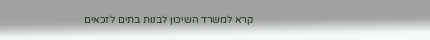קרא למשרד השיכון לבנות בתים לזכאים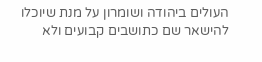העולים ביהודה ושומרון על מנת שיוכלו להישאר שם כתושבים קבועים ולא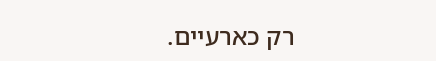רק כארעיים.